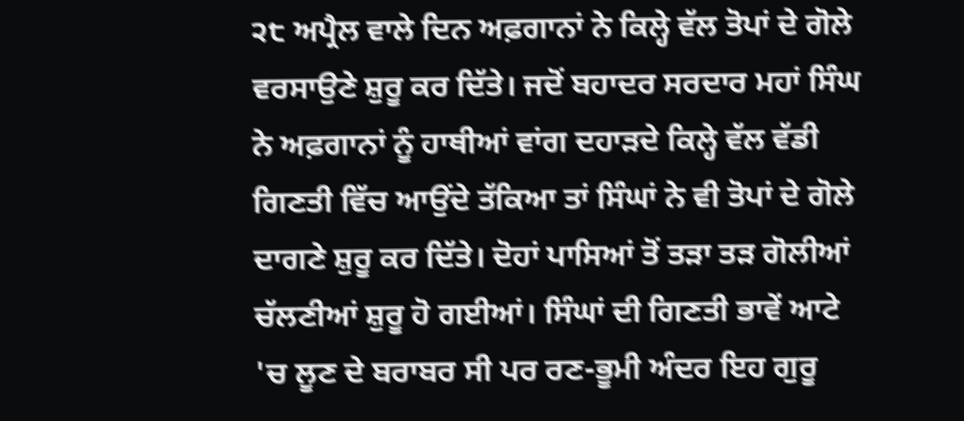੨੮ ਅਪ੍ਰੈਲ ਵਾਲੇ ਦਿਨ ਅਫ਼ਗਾਨਾਂ ਨੇ ਕਿਲ੍ਹੇ ਵੱਲ ਤੋਪਾਂ ਦੇ ਗੋਲੇ ਵਰਸਾਉਣੇ ਸ਼ੁਰੂ ਕਰ ਦਿੱਤੇ। ਜਦੋਂ ਬਹਾਦਰ ਸਰਦਾਰ ਮਹਾਂ ਸਿੰਘ ਨੇ ਅਫ਼ਗਾਨਾਂ ਨੂੰ ਹਾਥੀਆਂ ਵਾਂਗ ਦਹਾੜਦੇ ਕਿਲ੍ਹੇ ਵੱਲ ਵੱਡੀ ਗਿਣਤੀ ਵਿੱਚ ਆਉਂਦੇ ਤੱਕਿਆ ਤਾਂ ਸਿੰਘਾਂ ਨੇ ਵੀ ਤੋਪਾਂ ਦੇ ਗੋਲੇ ਦਾਗਣੇ ਸ਼ੁਰੂ ਕਰ ਦਿੱਤੇ। ਦੋਹਾਂ ਪਾਸਿਆਂ ਤੋਂ ਤੜਾ ਤੜ ਗੋਲੀਆਂ ਚੱਲਣੀਆਂ ਸ਼ੁਰੂ ਹੋ ਗਈਆਂ। ਸਿੰਘਾਂ ਦੀ ਗਿਣਤੀ ਭਾਵੇਂ ਆਟੇ 'ਚ ਲੂਣ ਦੇ ਬਰਾਬਰ ਸੀ ਪਰ ਰਣ-ਭੂਮੀ ਅੰਦਰ ਇਹ ਗੁਰੂ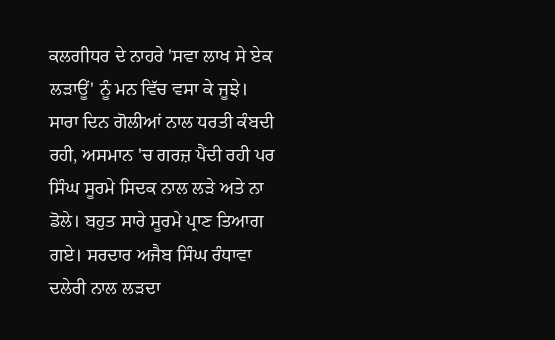ਕਲਗੀਧਰ ਦੇ ਨਾਹਰੇ 'ਸਵਾ ਲਾਖ ਸੇ ਏਕ ਲੜਾਊਂ' ਨੂੰ ਮਨ ਵਿੱਚ ਵਸਾ ਕੇ ਜੂਝੇ। ਸਾਰਾ ਦਿਨ ਗੋਲੀਆਂ ਨਾਲ ਧਰਤੀ ਕੰਬਦੀ ਰਹੀ, ਅਸਮਾਨ 'ਚ ਗਰਜ਼ ਪੈਂਦੀ ਰਹੀ ਪਰ ਸਿੰਘ ਸੂਰਮੇ ਸਿਦਕ ਨਾਲ ਲੜੇ ਅਤੇ ਨਾ ਡੋਲੇ। ਬਹੁਤ ਸਾਰੇ ਸੂਰਮੇ ਪ੍ਰਾਣ ਤਿਆਗ ਗਏ। ਸਰਦਾਰ ਅਜੈਬ ਸਿੰਘ ਰੰਧਾਵਾ ਦਲੇਰੀ ਨਾਲ ਲੜਦਾ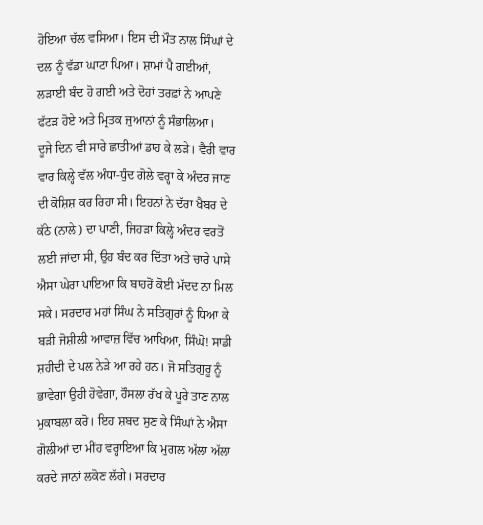ਹੋਇਆ ਚੱਲ ਵਸਿਆ। ਇਸ ਦੀ ਮੌਤ ਨਾਲ ਸਿੰਘਾਂ ਦੇ ਦਲ ਨੂੰ ਵੱਡਾ ਘਾਟਾ ਪਿਆ। ਸ਼ਾਮਾਂ ਪੈ ਗਈਆਂ, ਲੜਾਈ ਬੰਦ ਹੋ ਗਈ ਅਤੇ ਦੋਹਾਂ ਤਰਫ਼ਾਂ ਨੇ ਆਪਣੇ ਫੱਟੜ ਹੋਏ ਅਤੇ ਮ੍ਰਿਤਕ ਜੁਆਨਾਂ ਨੂੰ ਸੰਭਾਲਿਆ।
ਦੂਜੇ ਦਿਨ ਵੀ ਸਾਰੇ ਛਾਤੀਆਂ ਡਾਹ ਕੇ ਲੜੇ। ਵੈਰੀ ਵਾਰ ਵਾਰ ਕਿਲ੍ਹੇ ਵੱਲ ਅੰਧਾ-ਧੁੰਦ ਗੋਲੇ ਵਰ੍ਹਾ ਕੇ ਅੰਦਰ ਜਾਣ ਦੀ ਕੋਸ਼ਿਸ਼ ਕਰ ਰਿਹਾ ਸੀ। ਇਹਨਾਂ ਨੇ ਦੱਰਾ ਖੈਬਰ ਦੇ ਕੱਠੇ (ਨਾਲੇ) ਦਾ ਪਾਣੀ, ਜਿਹੜਾ ਕਿਲ੍ਹੇ ਅੰਦਰ ਵਰਤੋਂ ਲਈ ਜਾਂਦਾ ਸੀ, ਉਹ ਬੰਦ ਕਰ ਦਿੱਤਾ ਅਤੇ ਚਾਰੇ ਪਾਸੇ ਐਸਾ ਘੇਰਾ ਪਾਇਆ ਕਿ ਬਾਹਰੋਂ ਕੋਈ ਮੱਦਦ ਨਾ ਮਿਲ ਸਕੇ। ਸਰਦਾਰ ਮਹਾਂ ਸਿੰਘ ਨੇ ਸਤਿਗੁਰਾਂ ਨੂੰ ਧਿਆ ਕੇ ਬੜੀ ਜੋਸ਼ੀਲੀ ਆਵਾਜ਼ ਵਿੱਚ ਆਖਿਆ, ਸਿੰਘੋ! ਸਾਡੀ ਸ਼ਹੀਦੀ ਦੇ ਪਲ ਨੇੜੇ ਆ ਰਹੇ ਹਨ। ਜੋ ਸਤਿਗੁਰੂ ਨੂੰ ਭਾਵੇਗਾ ਉਹੀ ਹੋਵੇਗਾ, ਹੌਸਲਾ ਰੱਖ ਕੇ ਪੂਰੇ ਤਾਣ ਨਾਲ ਮੁਕਾਬਲਾ ਕਰੋ। ਇਹ ਸ਼ਬਦ ਸੁਣ ਕੇ ਸਿੰਘਾਂ ਨੇ ਐਸਾ ਗੋਲੀਆਂ ਦਾ ਮੀਂਹ ਵਰ੍ਹਾਇਆ ਕਿ ਮੁਗਲ ਅੱਲਾ ਅੱਲਾ ਕਰਦੇ ਜਾਨਾਂ ਲਕੋਣ ਲੱਗੇ। ਸਰਦਾਰ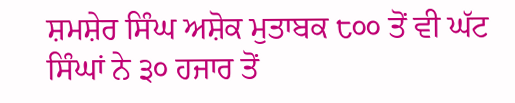ਸ਼ਮਸ਼ੇਰ ਸਿੰਘ ਅਸ਼ੋਕ ਮੁਤਾਬਕ ੮੦੦ ਤੋਂ ਵੀ ਘੱਟ ਸਿੰਘਾਂ ਨੇ ੩੦ ਹਜਾਰ ਤੋਂ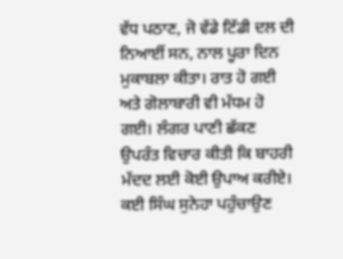ਵੱਧ ਪਠਾਣ, ਜੋ ਵੱਡੇ ਟਿੱਡੀ ਦਲ ਦੀ ਨਿਆਈਂ ਸਨ, ਨਾਲ ਪੂਰਾ ਦਿਨ ਮੁਕਾਬਲਾ ਕੀਤਾ। ਰਾਤ ਹੋ ਗਈ ਅਤੇ ਗੋਲਾਬਾਰੀ ਵੀ ਮੱਧਮ ਹੋ ਗਈ। ਲੰਗਰ ਪਾਣੀ ਛੱਕਣ ਉਪਰੰਤ ਵਿਚਾਰ ਕੀਤੀ ਕਿ ਬਾਹਰੀ ਮੱਦਦ ਲਈ ਕੋਈ ਉਪਾਅ ਕਰੀਏ। ਕਈ ਸਿੰਘ ਸੁਨੇਹਾ ਪਹੁੰਚਾਉਣ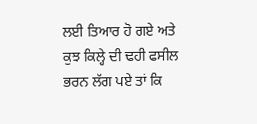ਲਈ ਤਿਆਰ ਹੋ ਗਏ ਅਤੇ ਕੁਝ ਕਿਲ੍ਹੇ ਦੀ ਢਹੀ ਫਸੀਲ ਭਰਨ ਲੱਗ ਪਏ ਤਾਂ ਕਿ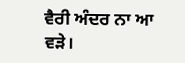ਵੈਰੀ ਅੰਦਰ ਨਾ ਆ ਵੜੇ।